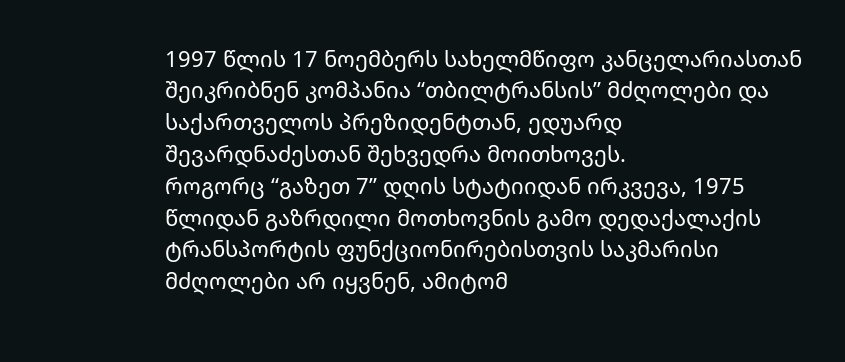1997 წლის 17 ნოემბერს სახელმწიფო კანცელარიასთან შეიკრიბნენ კომპანია “თბილტრანსის” მძღოლები და საქართველოს პრეზიდენტთან, ედუარდ შევარდნაძესთან შეხვედრა მოითხოვეს.
როგორც “გაზეთ 7” დღის სტატიიდან ირკვევა, 1975 წლიდან გაზრდილი მოთხოვნის გამო დედაქალაქის ტრანსპორტის ფუნქციონირებისთვის საკმარისი მძღოლები არ იყვნენ, ამიტომ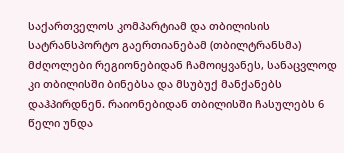საქართველოს კომპარტიამ და თბილისის სატრანსპორტო გაერთიანებამ (თბილტრანსმა) მძღოლები რეგიონებიდან ჩამოიყვანეს, სანაცვლოდ კი თბილისში ბინებსა და მსუბუქ მანქანებს დაჰპირდნენ. რაიონებიდან თბილისში ჩასულებს 6 წელი უნდა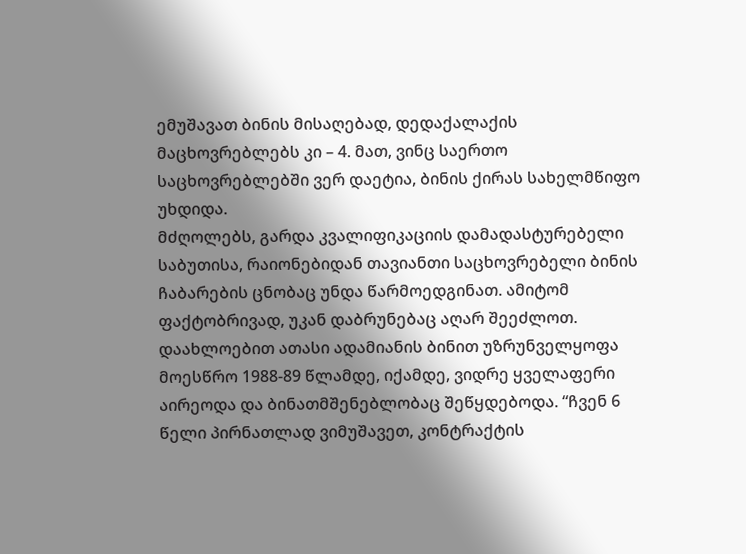ემუშავათ ბინის მისაღებად, დედაქალაქის მაცხოვრებლებს კი – 4. მათ, ვინც საერთო საცხოვრებლებში ვერ დაეტია, ბინის ქირას სახელმწიფო უხდიდა.
მძღოლებს, გარდა კვალიფიკაციის დამადასტურებელი საბუთისა, რაიონებიდან თავიანთი საცხოვრებელი ბინის ჩაბარების ცნობაც უნდა წარმოედგინათ. ამიტომ ფაქტობრივად, უკან დაბრუნებაც აღარ შეეძლოთ. დაახლოებით ათასი ადამიანის ბინით უზრუნველყოფა მოესწრო 1988-89 წლამდე, იქამდე, ვიდრე ყველაფერი აირეოდა და ბინათმშენებლობაც შეწყდებოდა. “ჩვენ 6 წელი პირნათლად ვიმუშავეთ, კონტრაქტის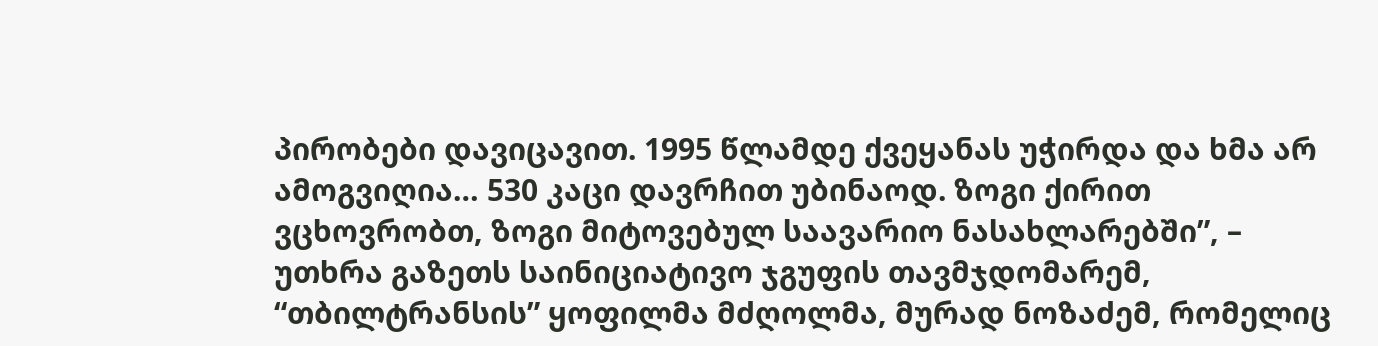პირობები დავიცავით. 1995 წლამდე ქვეყანას უჭირდა და ხმა არ ამოგვიღია… 530 კაცი დავრჩით უბინაოდ. ზოგი ქირით ვცხოვრობთ, ზოგი მიტოვებულ საავარიო ნასახლარებში”, – უთხრა გაზეთს საინიციატივო ჯგუფის თავმჯდომარემ, “თბილტრანსის” ყოფილმა მძღოლმა, მურად ნოზაძემ, რომელიც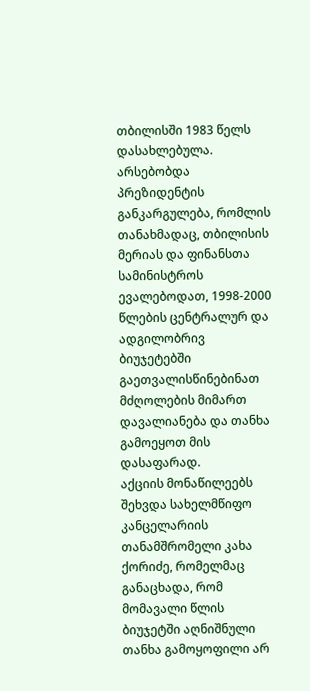თბილისში 1983 წელს დასახლებულა.
არსებობდა პრეზიდენტის განკარგულება, რომლის თანახმადაც, თბილისის მერიას და ფინანსთა სამინისტროს ევალებოდათ, 1998-2000 წლების ცენტრალურ და ადგილობრივ ბიუჯეტებში გაეთვალისწინებინათ მძღოლების მიმართ დავალიანება და თანხა გამოეყოთ მის დასაფარად.
აქციის მონაწილეებს შეხვდა სახელმწიფო კანცელარიის თანამშრომელი კახა ქორიძე, რომელმაც განაცხადა, რომ მომავალი წლის ბიუჯეტში აღნიშნული თანხა გამოყოფილი არ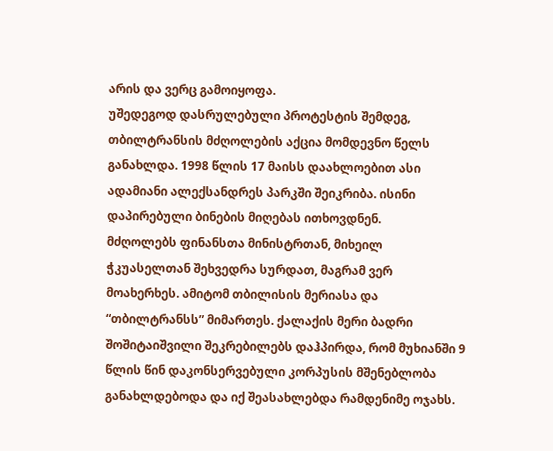არის და ვერც გამოიყოფა.
უშედეგოდ დასრულებული პროტესტის შემდეგ, თბილტრანსის მძღოლების აქცია მომდევნო წელს განახლდა. 1998 წლის 17 მაისს დაახლოებით ასი ადამიანი ალექსანდრეს პარკში შეიკრიბა. ისინი დაპირებული ბინების მიღებას ითხოვდნენ.
მძღოლებს ფინანსთა მინისტრთან, მიხეილ ჭკუასელთან შეხვედრა სურდათ, მაგრამ ვერ მოახერხეს. ამიტომ თბილისის მერიასა და “თბილტრანსს” მიმართეს. ქალაქის მერი ბადრი შოშიტაიშვილი შეკრებილებს დაჰპირდა, რომ მუხიანში 9 წლის წინ დაკონსერვებული კორპუსის მშენებლობა განახლდებოდა და იქ შეასახლებდა რამდენიმე ოჯახს.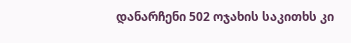დანარჩენი 502 ოჯახის საკითხს კი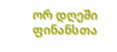ორ დღეში ფინანსთა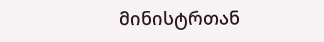მინისტრთან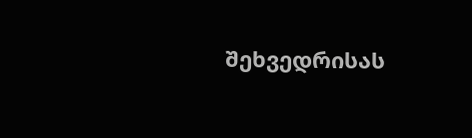შეხვედრისას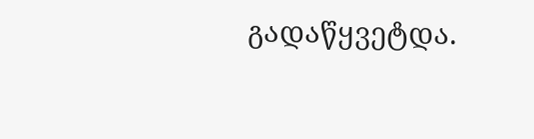გადაწყვეტდა.